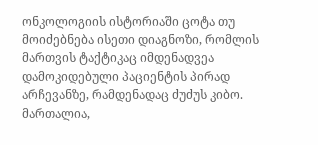ონკოლოგიის ისტორიაში ცოტა თუ მოიძებნება ისეთი დიაგნოზი, რომლის მართვის ტაქტიკაც იმდენადვეა დამოკიდებული პაციენტის პირად არჩევანზე, რამდენადაც ძუძუს კიბო. მართალია,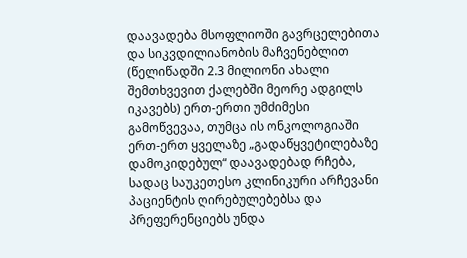დაავადება მსოფლიოში გავრცელებითა და სიკვდილიანობის მაჩვენებლით (წელიწადში 2.3 მილიონი ახალი შემთხვევით ქალებში მეორე ადგილს იკავებს) ერთ-ერთი უმძიმესი გამოწვევაა, თუმცა ის ონკოლოგიაში ერთ-ერთ ყველაზე „გადაწყვეტილებაზე დამოკიდებულ“ დაავადებად რჩება, სადაც საუკეთესო კლინიკური არჩევანი პაციენტის ღირებულებებსა და პრეფერენციებს უნდა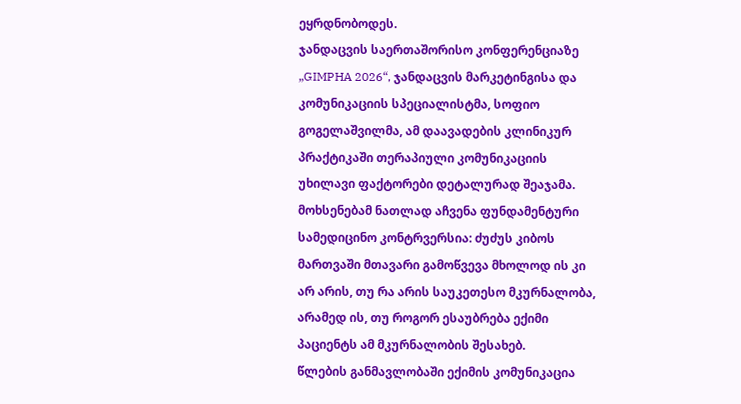ეყრდნობოდეს.
ჯანდაცვის საერთაშორისო კონფერენციაზე „GIMPHA 2026“, ჯანდაცვის მარკეტინგისა და კომუნიკაციის სპეციალისტმა, სოფიო გოგელაშვილმა, ამ დაავადების კლინიკურ პრაქტიკაში თერაპიული კომუნიკაციის უხილავი ფაქტორები დეტალურად შეაჯამა. მოხსენებამ ნათლად აჩვენა ფუნდამენტური სამედიცინო კონტრვერსია: ძუძუს კიბოს მართვაში მთავარი გამოწვევა მხოლოდ ის კი არ არის, თუ რა არის საუკეთესო მკურნალობა, არამედ ის, თუ როგორ ესაუბრება ექიმი პაციენტს ამ მკურნალობის შესახებ.
წლების განმავლობაში ექიმის კომუნიკაცია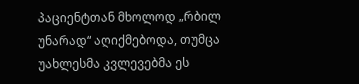პაციენტთან მხოლოდ „რბილ უნარად“ აღიქმებოდა, თუმცა უახლესმა კვლევებმა ეს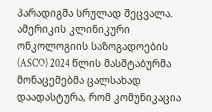პარადიგმა სრულად შეცვალა. ამერიკის კლინიკური ონკოლოგიის საზოგადოების (ASCO) 2024 წლის მასშტაბურმა მონაცემებმა ცალსახად დაადასტურა, რომ კომუნიკაცია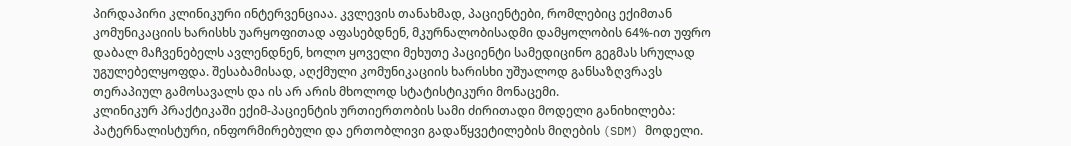პირდაპირი კლინიკური ინტერვენციაა. კვლევის თანახმად, პაციენტები, რომლებიც ექიმთან კომუნიკაციის ხარისხს უარყოფითად აფასებდნენ, მკურნალობისადმი დამყოლობის 64%-ით უფრო დაბალ მაჩვენებელს ავლენდნენ, ხოლო ყოველი მეხუთე პაციენტი სამედიცინო გეგმას სრულად უგულებელყოფდა. შესაბამისად, აღქმული კომუნიკაციის ხარისხი უშუალოდ განსაზღვრავს თერაპიულ გამოსავალს და ის არ არის მხოლოდ სტატისტიკური მონაცემი.
კლინიკურ პრაქტიკაში ექიმ-პაციენტის ურთიერთობის სამი ძირითადი მოდელი განიხილება: პატერნალისტური, ინფორმირებული და ერთობლივი გადაწყვეტილების მიღების (SDM) მოდელი.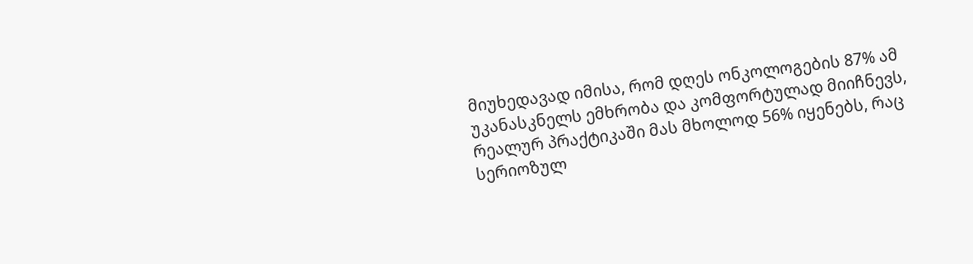მიუხედავად იმისა, რომ დღეს ონკოლოგების 87% ამ უკანასკნელს ემხრობა და კომფორტულად მიიჩნევს, რეალურ პრაქტიკაში მას მხოლოდ 56% იყენებს, რაც სერიოზულ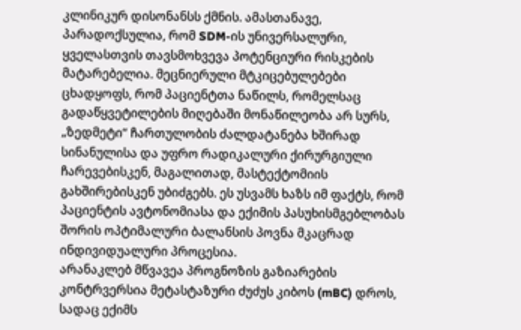კლინიკურ დისონანსს ქმნის. ამასთანავე, პარადოქსულია, რომ SDM-ის უნივერსალური, ყველასთვის თავსმოხვევა პოტენციური რისკების მატარებელია. მეცნიერული მტკიცებულებები ცხადყოფს, რომ პაციენტთა ნაწილს, რომელსაც გადაწყვეტილების მიღებაში მონაწილეობა არ სურს, „ზედმეტი“ ჩართულობის ძალდატანება ხშირად სინანულისა და უფრო რადიკალური ქირურგიული ჩარევებისკენ, მაგალითად, მასტექტომიის გახშირებისკენ უბიძგებს. ეს უსვამს ხაზს იმ ფაქტს, რომ პაციენტის ავტონომიასა და ექიმის პასუხისმგებლობას შორის ოპტიმალური ბალანსის პოვნა მკაცრად ინდივიდუალური პროცესია.
არანაკლებ მწვავეა პროგნოზის გაზიარების კონტრვერსია მეტასტაზური ძუძუს კიბოს (mBC) დროს, სადაც ექიმს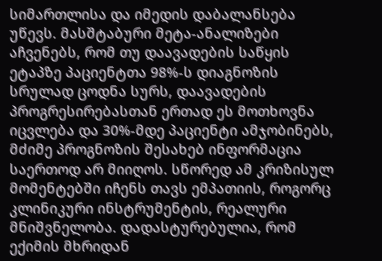სიმართლისა და იმედის დაბალანსება უწევს. მასშტაბური მეტა-ანალიზები აჩვენებს, რომ თუ დაავადების საწყის ეტაპზე პაციენტთა 98%-ს დიაგნოზის სრულად ცოდნა სურს, დაავადების პროგრესირებასთან ერთად ეს მოთხოვნა იცვლება და 30%-მდე პაციენტი ამჯობინებს, მძიმე პროგნოზის შესახებ ინფორმაცია საერთოდ არ მიიღოს. სწორედ ამ კრიზისულ მომენტებში იჩენს თავს ემპათიის, როგორც კლინიკური ინსტრუმენტის, რეალური მნიშვნელობა. დადასტურებულია, რომ ექიმის მხრიდან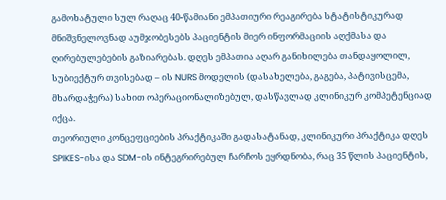გამოხატული სულ რაღაც 40-წამიანი ემპათიური რეაგირება სტატისტიკურად მნიშვნელოვნად აუმჯობესებს პაციენტის მიერ ინფორმაციის აღქმასა და ღირებულებების გაზიარებას. დღეს ემპათია აღარ განიხილება თანდაყოლილ, სუბიექტურ თვისებად – ის NURS მოდელის (დასახელება, გაგება, პატივისცემა, მხარდაჭერა) სახით ოპერაციონალიზებულ, დასწავლად კლინიკურ კომპეტენციად იქცა.
თეორიული კონცეფციების პრაქტიკაში გადასატანად, კლინიკური პრაქტიკა დღეს SPIKES-ისა და SDM-ის ინტეგრირებულ ჩარჩოს ეყრდნობა, რაც 35 წლის პაციენტის,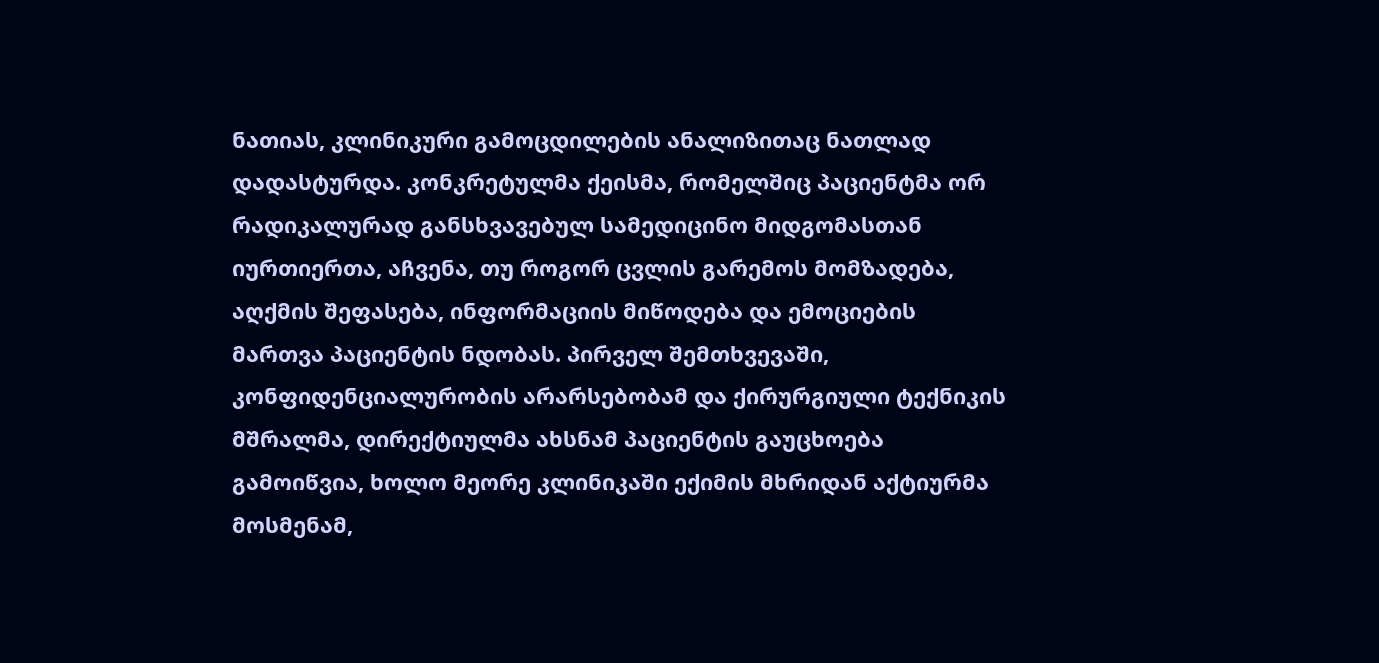ნათიას, კლინიკური გამოცდილების ანალიზითაც ნათლად დადასტურდა. კონკრეტულმა ქეისმა, რომელშიც პაციენტმა ორ რადიკალურად განსხვავებულ სამედიცინო მიდგომასთან იურთიერთა, აჩვენა, თუ როგორ ცვლის გარემოს მომზადება, აღქმის შეფასება, ინფორმაციის მიწოდება და ემოციების მართვა პაციენტის ნდობას. პირველ შემთხვევაში, კონფიდენციალურობის არარსებობამ და ქირურგიული ტექნიკის მშრალმა, დირექტიულმა ახსნამ პაციენტის გაუცხოება გამოიწვია, ხოლო მეორე კლინიკაში ექიმის მხრიდან აქტიურმა მოსმენამ,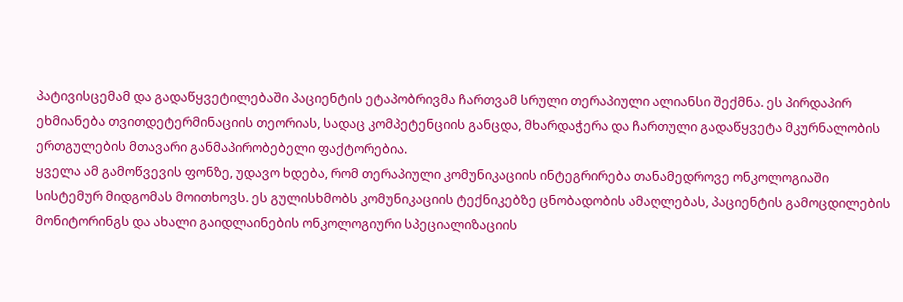პატივისცემამ და გადაწყვეტილებაში პაციენტის ეტაპობრივმა ჩართვამ სრული თერაპიული ალიანსი შექმნა. ეს პირდაპირ ეხმიანება თვითდეტერმინაციის თეორიას, სადაც კომპეტენციის განცდა, მხარდაჭერა და ჩართული გადაწყვეტა მკურნალობის ერთგულების მთავარი განმაპირობებელი ფაქტორებია.
ყველა ამ გამოწვევის ფონზე, უდავო ხდება, რომ თერაპიული კომუნიკაციის ინტეგრირება თანამედროვე ონკოლოგიაში სისტემურ მიდგომას მოითხოვს. ეს გულისხმობს კომუნიკაციის ტექნიკებზე ცნობადობის ამაღლებას, პაციენტის გამოცდილების მონიტორინგს და ახალი გაიდლაინების ონკოლოგიური სპეციალიზაციის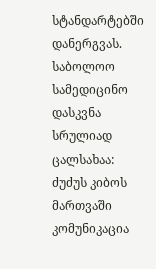სტანდარტებში დანერგვას. საბოლოო სამედიცინო დასკვნა სრულიად ცალსახაა: ძუძუს კიბოს მართვაში კომუნიკაცია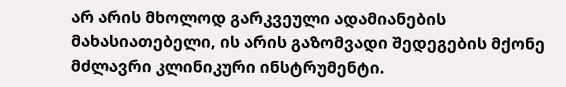არ არის მხოლოდ გარკვეული ადამიანების მახასიათებელი, ის არის გაზომვადი შედეგების მქონე მძლავრი კლინიკური ინსტრუმენტი.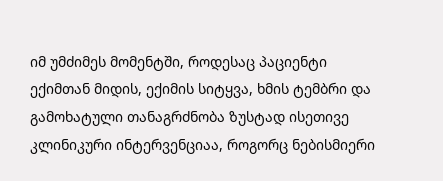იმ უმძიმეს მომენტში, როდესაც პაციენტი ექიმთან მიდის, ექიმის სიტყვა, ხმის ტემბრი და გამოხატული თანაგრძნობა ზუსტად ისეთივე კლინიკური ინტერვენციაა, როგორც ნებისმიერი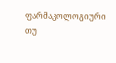ფარმაკოლოგიური თუ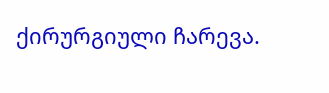ქირურგიული ჩარევა.